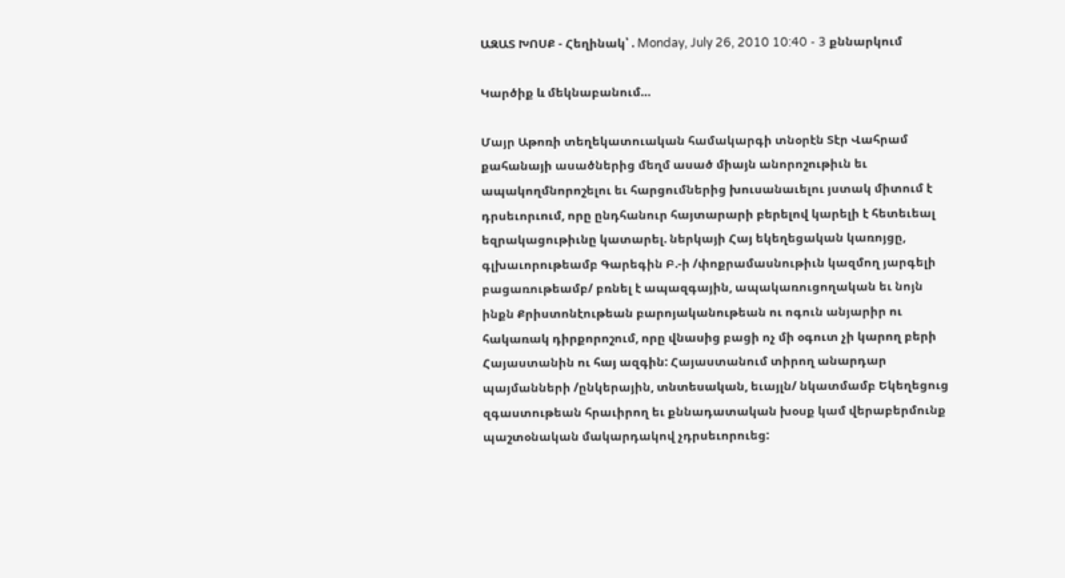ԱԶԱՏ ԽՈՍՔ - Հեղինակ՝ . Monday, July 26, 2010 10:40 - 3 քննարկում

Կարծիք և մեկնաբանում…

Մայր Աթոռի տեղեկատուական համակարգի տնօրէն Տէր Վահրամ քահանայի ասածներից մեղմ ասած միայն անորոշութիւն եւ ապակողմնորոշելու եւ հարցումներից խուսանաւելու յստակ միտում է դրսեւորւում, որը ընդհանուր հայտարարի բերելով կարելի է հետեւեալ եզրակացութիւնը կատարել. ներկայի Հայ եկեղեցական կառոյցը, գլխաւորութեամբ Գարեգին Բ.-ի /փոքրամասնութիւն կազմող յարգելի բացառութեամբ/ բռնել է ապազգային, ապակառուցողական եւ նոյն ինքն Քրիստոնէութեան բարոյականութեան ու ոգուն անյարիր ու հակառակ դիրքորոշում, որը վնասից բացի ոչ մի օգուտ չի կարող բերի Հայաստանին ու հայ ազգին: Հայաստանում տիրող անարդար պայմանների /ընկերային, տնտեսական, եւայլն/ նկատմամբ Եկեղեցուց զգաստութեան հրաւիրող եւ քննադատական խօսք կամ վերաբերմունք պաշտօնական մակարդակով չդրսեւորուեց: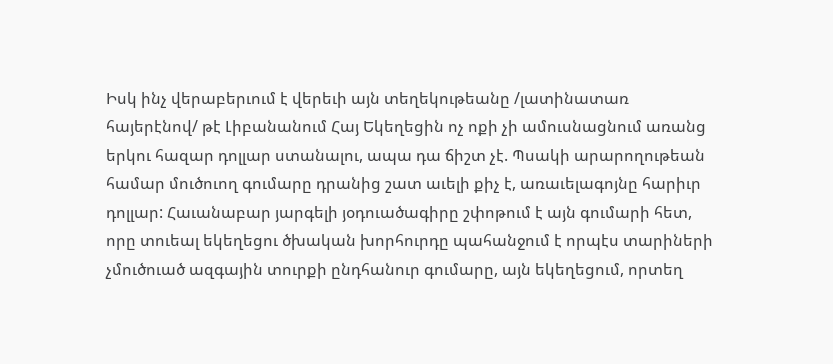Իսկ ինչ վերաբերւում է վերեւի այն տեղեկութեանը /լատինատառ հայերէնով/ թէ Լիբանանում Հայ Եկեղեցին ոչ ոքի չի ամուսնացնում առանց երկու հազար դոլլար ստանալու, ապա դա ճիշտ չէ. Պսակի արարողութեան համար մուծուող գումարը դրանից շատ աւելի քիչ է, առաւելագոյնը հարիւր դոլլար: Հաւանաբար յարգելի յօդուածագիրը շփոթում է այն գումարի հետ, որը տուեալ եկեղեցու ծխական խորհուրդը պահանջում է որպէս տարիների չմուծուած ազգային տուրքի ընդհանուր գումարը, այն եկեղեցում, որտեղ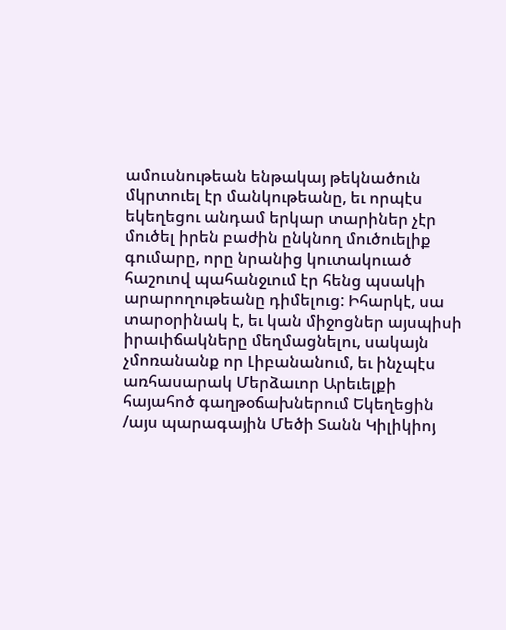ամուսնութեան ենթակայ թեկնածուն մկրտուել էր մանկութեանը, եւ որպէս եկեղեցու անդամ երկար տարիներ չէր մուծել իրեն բաժին ընկնող մուծուելիք գումարը, որը նրանից կուտակուած հաշուով պահանջւում էր հենց պսակի արարողութեանը դիմելուց: Իհարկէ, սա տարօրինակ է, եւ կան միջոցներ այսպիսի իրաւիճակները մեղմացնելու, սակայն չմոռանանք որ Լիբանանում, եւ ինչպէս առհասարակ Մերձաւոր Արեւելքի հայահոծ գաղթօճախներում Եկեղեցին /այս պարագային Մեծի Տանն Կիլիկիոյ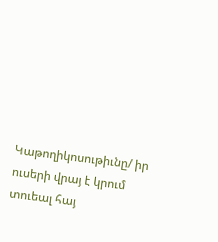Կաթողիկոսութիւնը/ իր ուսերի վրայ է կրում տուեալ հայ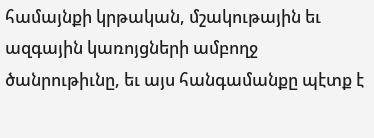համայնքի կրթական, մշակութային եւ ազգային կառոյցների ամբողջ ծանրութիւնը, եւ այս հանգամանքը պէտք է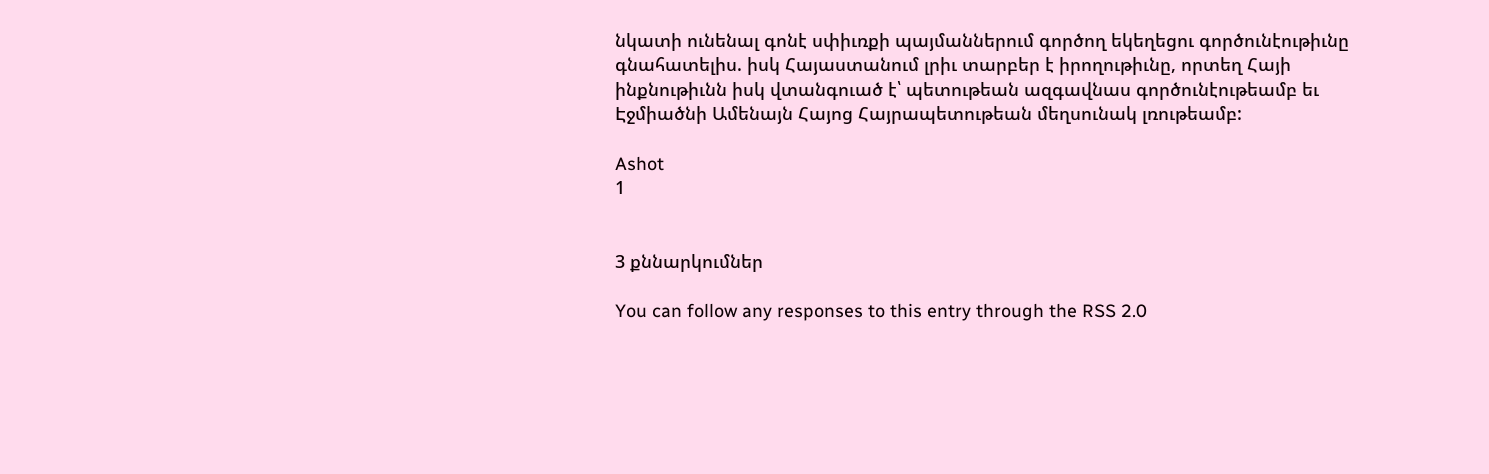նկատի ունենալ գոնէ սփիւռքի պայմաններում գործող եկեղեցու գործունէութիւնը գնահատելիս. իսկ Հայաստանում լրիւ տարբեր է իրողութիւնը, որտեղ Հայի ինքնութիւնն իսկ վտանգուած է՝ պետութեան ազգավնաս գործունէութեամբ եւ Էջմիածնի Ամենայն Հայոց Հայրապետութեան մեղսունակ լռութեամբ:

Ashot
1


3 քննարկումներ

You can follow any responses to this entry through the RSS 2.0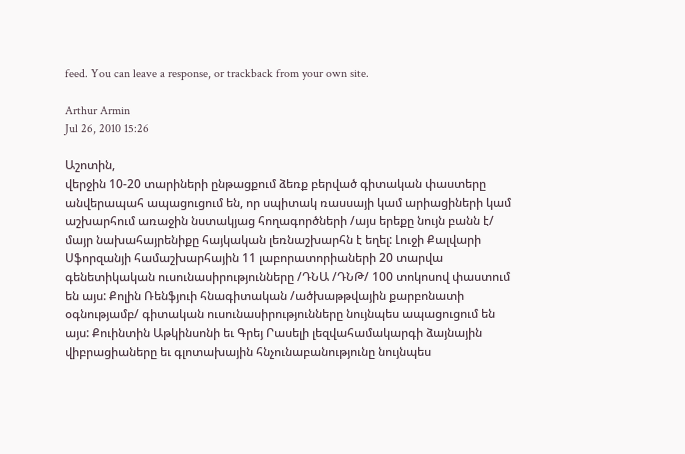feed. You can leave a response, or trackback from your own site.

Arthur Armin
Jul 26, 2010 15:26

Աշոտին,
վերջին 10-20 տարիների ընթացքում ձեռք բերված գիտական փաստերը անվերապահ ապացուցում են, որ սպիտակ ռասսայի կամ արիացիների կամ աշխարհում առաջին նստակյաց հողագործների /այս երեքը նույն բանն է/ մայր նախահայրենիքը հայկական լեռնաշխարհն է եղել: Լուջի Քալվարի Սֆորզանյի համաշխարհային 11 լաբորատորիաների 20 տարվա գենետիկական ուսունասիրությունները /ԴՆԱ /ԴՆԹ/ 100 տոկոսով փաստում են այս: Քոլին Ռենֆյուի հնագիտական /ածխաթթվային քարբոնատի օգնությամբ/ գիտական ուսունասիրությունները նույնպես ապացուցում են այս: Քուինտին Աթկինսոնի եւ Գրեյ Րասելի լեզվահամակարգի ձայնային վիբրացիաները եւ գլոտախային հնչունաբանությունը նույնպես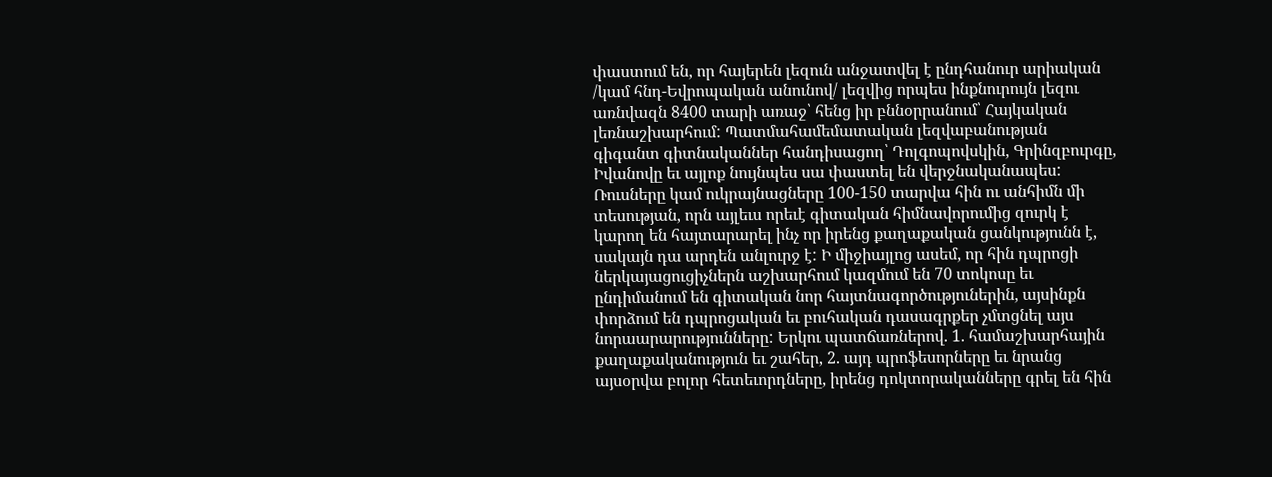փաստում են, որ հայերեն լեզուն անջատվել է ընդհանուր արիական /կամ հնդ-Եվրոպական անունով/ լեզվից որպես ինքնուրույն լեզու առնվազն 8400 տարի առաջ՝ հենց իր բննօրրանում՝ Հայկական լեռնաշխարհում: Պատմահամեմատական լեզվաբանության գիգանտ գիտնականներ հանդիսացող՝ Դոլգոպովսկին, Գրինզբուրգը, Իվանովը եւ այլոք նույնպես սա փաստել են վերջնականապես:
Ռուսները կամ ուկրայնացները 100-150 տարվա հին ու անհիմն մի տեսության, որն այլեւս որեւէ գիտական հիմնավորումից զուրկ է կարող են հայտարարել ինչ որ իրենց քաղաքական ցանկությունն է, սակայն դա արդեն անլուրջ է: Ի միջիայլոց ասեմ, որ հին դպրոցի ներկայացուցիչներն աշխարհում կազմում են 70 տոկոսը եւ ընդիմանում են գիտական նոր հայտնագործություներին, այսինքն փորձում են դպրոցական եւ բուհական դասագրքեր չմտցնել այս նորաարարությունները: Երկու պատճառներով. 1. համաշխարհային քաղաքականություն եւ շահեր, 2. այդ պրոֆեսորները եւ նրանց այսօրվա բոլոր հետեւորդները, իրենց դոկտորականները գրել են հին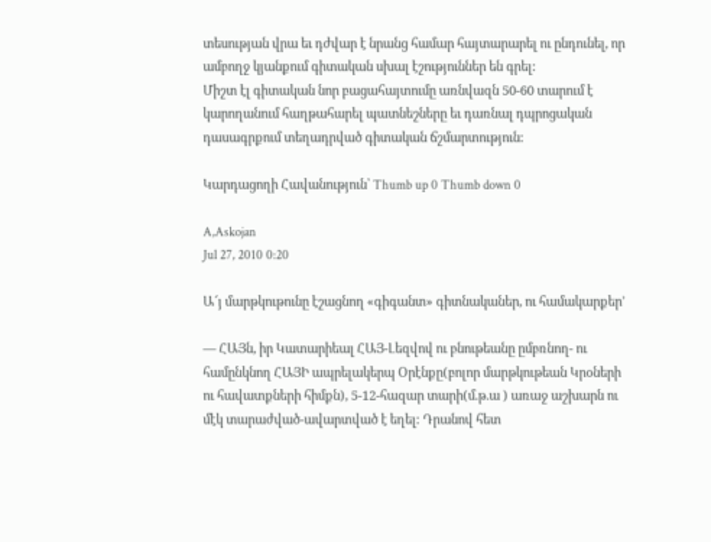տեսության վրա եւ դժվար է նրանց համար հայտարարել ու ընդունել, որ ամբողջ կյանքում գիտական սխալ էշություններ են գրել:
Միշտ էլ գիտական նոր բացահայտումը առնվազն 50-60 տարում է կարողանում հաղթահարել պատնեշները եւ դառնալ դպրոցական դասագրքում տեղադրված գիտական ճշմարտություն:

Կարդացողի Հավանություն՝ Thumb up 0 Thumb down 0

A,Askojan
Jul 27, 2010 0:20

Ա՜յ մարթկութունը էշացնող «գիգանտ» գիտնականեր, ու համակարքեր’

— ՀԱՅն, իր Կատարիեալ ՀԱՅ-Լեզվով ու բնութեանը ըմբռնող- ու համընկնող ՀԱՅԻ ապրելակերպ Օրէնքը(բոլոր մարթկութեան Կրօների ու հավատքների հիմքն), 5-12-հազար տարի(մ.թ.ա ) առաջ աշխարն ու մէկ տարաժված-ավարտված է եղել: Դրանով հետ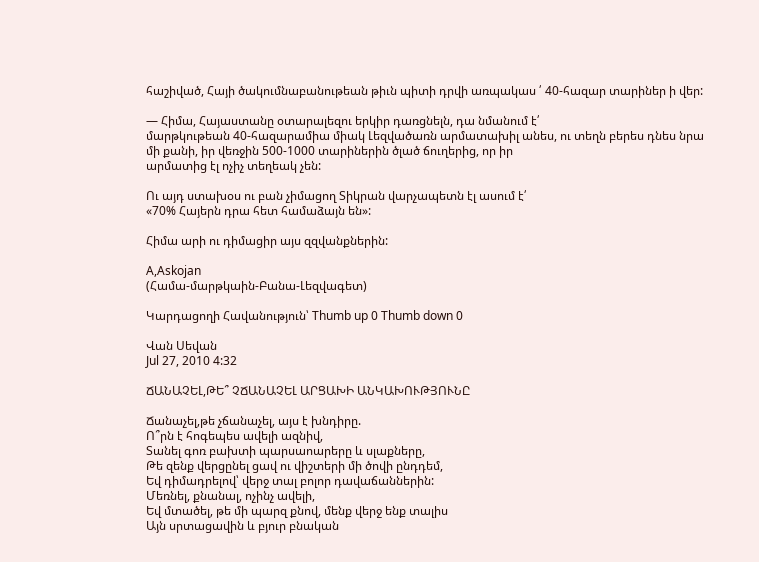հաշիված, Հայի ծակումնաբանութեան թիւն պիտի դրվի առպակաս ՛ 40-հազար տարիներ ի վեր:

— Հիմա, Հայաստանը օտարալեզու երկիր դառցնելն, դա նմանում է՛
մարթկութեան 40-հազարամիա միակ Լեզվածառն արմատախիլ անես, ու տեղն բերես դնես նրա մի քանի, իր վեռջին 500-1000 տարիներին ծլած ճուղերից, որ իր
արմատից էլ ոչիչ տեղեակ չեն:

Ու այդ ստախօս ու բան չիմացող Տիկրան վարչապետն էլ ասում է՛
«70% Հայերն դրա հետ համաձայն են»:

Հիմա արի ու դիմացիր այս զզվանքներին:

A,Askojan
(Համա-մարթկաին-Բանա-Լեզվագետ)

Կարդացողի Հավանություն՝ Thumb up 0 Thumb down 0

Վան Սեվան
Jul 27, 2010 4:32

ՃԱՆԱՉԵԼ,ԹԵ՞ ՉՃԱՆԱՉԵԼ ԱՐՑԱԽԻ ԱՆԿԱԽՈՒԹՅՈՒՆԸ

Ճանաչել,թե չճանաչել, այս է խնդիրը.
Ո՞րն է հոգեպես ավելի ազնիվ,
Տանել գոռ բախտի պարսաոարերը և սլաքները,
Թե զենք վերցընել ցավ ու վիշտերի մի ծովի ընդդեմ,
Եվ դիմադրելով՝ վերջ տալ բոլոր դավաճաններին:
Մեռնել, քնանալ, ոչինչ ավելի,
Եվ մտածել, թե մի պարզ քնով, մենք վերջ ենք տալիս
Այն սրտացավին և բյուր բնական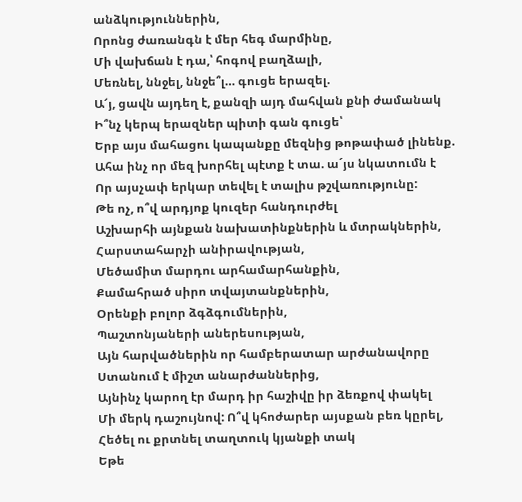անձկություններին,
Որոնց ժառանգն է մեր հեգ մարմինը,
Մի վախճան է դա,՝ հոգով բաղձալի,
Մեռնել, ննջել, ննջե՞լ… գուցե երազել.
Ա՜յ, ցավն այդեղ է, քանզի այդ մահվան քնի ժամանակ
Ի՞նչ կերպ երազներ պիտի գան գուցե՝
Երբ այս մահացու կապանքը մեզնից թոթափած լինենք.
Ահա ինչ որ մեզ խորհել պէտք է տա. ա´յս նկատումն է
Որ այսչափ երկար տեվել է տալիս թշվառությունը:
Թե ոչ, ո՞վ արդյոք կուզեր հանդուրժել
Աշխարհի այնքան նախատինքներին և մտրակներին,
Հարստահարչի անիրավության,
Մեծամիտ մարդու արհամարհանքին,
Քամահրած սիրո տվայտանքներին,
Օրենքի բոլոր ձգձգումներին,
Պաշտոնյաների աներեսության,
Այն հարվածներին որ համբերատար արժանավորը
Ստանում է միշտ անարժաններից,
Այնինչ կարող էր մարդ իր հաշիվը իր ձեռքով փակել
Մի մերկ դաշույնով: Ո՞վ կհոժարեր այսքան բեռ կըրել,
Հեծել ու քրտնել տաղտուկ կյանքի տակ
Եթե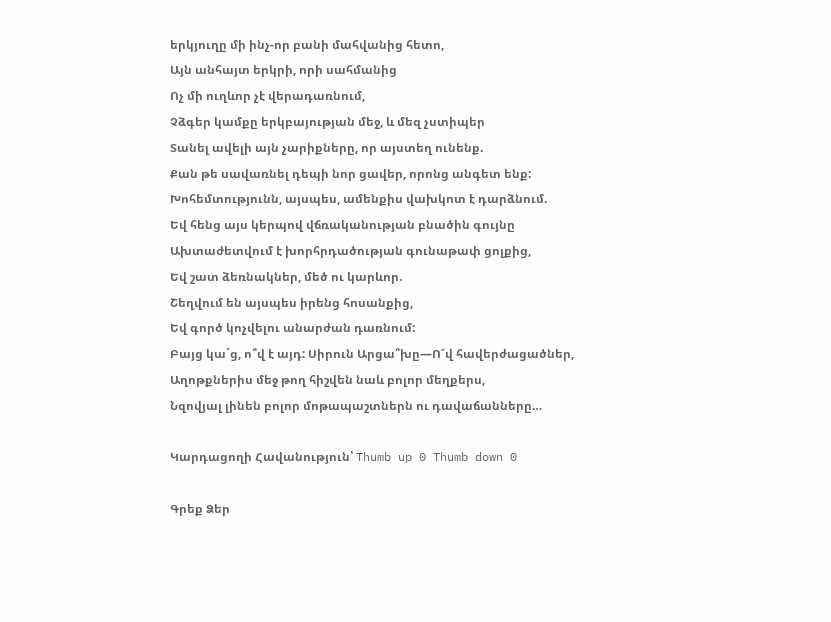երկյուղը մի ինչ-որ բանի մահվանից հետո,
Այն անհայտ երկրի, որի սահմանից
Ոչ մի ուղևոր չէ վերադառնում,
Չձգեր կամքը երկբայության մեջ, և մեզ չստիպեր
Տանել ավելի այն չարիքները, որ այստեղ ունենք.
Քան թե սավառնել դեպի նոր ցավեր, որոնց անգետ ենք:
Խոհեմտությունն, այսպես, ամենքիս վախկոտ է դարձնում.
Եվ հենց այս կերպով վճռականության բնածին գույնը
Ախտաժետվում է խորհրդածության գունաթափ ցոլքից,
Եվ շատ ձեռնակներ, մեծ ու կարևոր.
Շեղվում են այսպես իրենց հոսանքից,
Եվ գործ կոչվելու անարժան դառնում:
Բայց կա´ց, ո՞վ է այդ: Սիրուն Արցա՞խը—Ո՜վ հավերժացածներ,
Աղոթքներիս մեջ թող հիշվեն նաև բոլոր մեղքերս,
Նզովյալ լինեն բոլոր մոթապաշտներն ու դավաճանները…

Կարդացողի Հավանություն՝ Thumb up 0 Thumb down 0

Գրեք Ձեր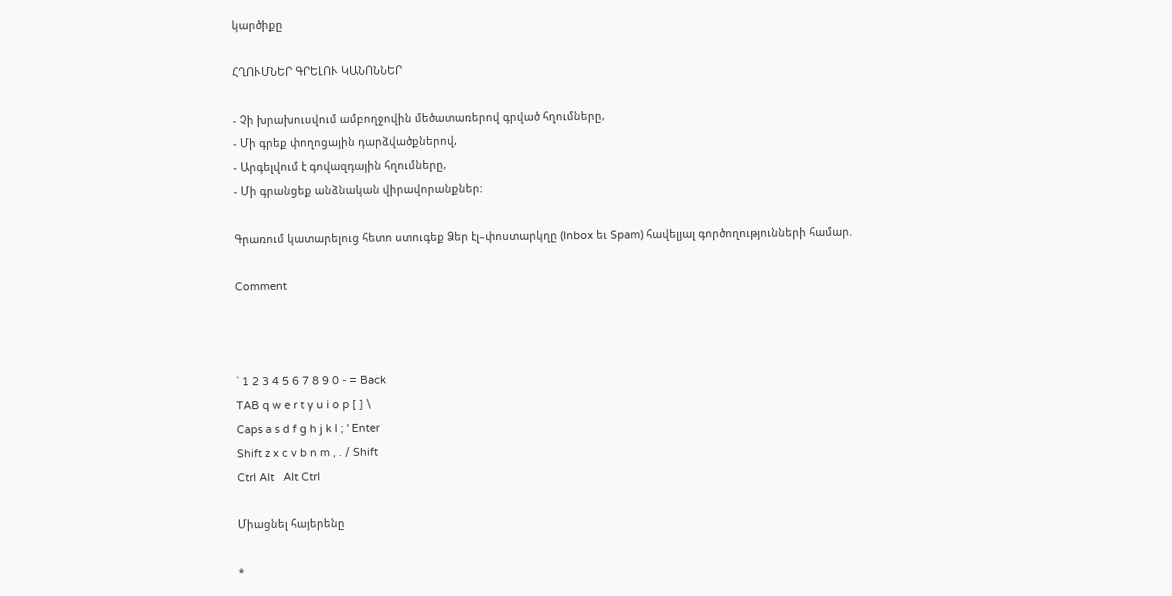կարծիքը

ՀՂՈՒՄՆԵՐ ԳՐԵԼՈՒ ԿԱՆՈՆՆԵՐ

- Չի խրախուսվում ամբողջովին մեծատառերով գրված հղումները,
- Մի գրեք փողոցային դարձվածքներով,
- Արգելվում է գովազդային հղումները,
- Մի գրանցեք անձնական վիրավորանքներ:

Գրառում կատարելուց հետո ստուգեք Ձեր էլ–փոստարկղը (Inbox եւ Spam) հավելյալ գործողությունների համար.

Comment



` 1 2 3 4 5 6 7 8 9 0 - = Back
TAB q w e r t y u i o p [ ] \
Caps a s d f g h j k l ; ' Enter
Shift z x c v b n m , . / Shift
Ctrl Alt   Alt Ctrl

Միացնել հայերենը

*